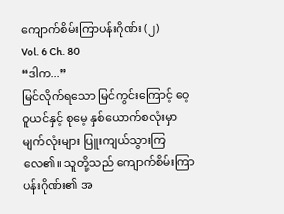ကျောက်စိမ်းကြာပန်းဂိုဏ်း (၂)
Vol. 6 Ch. 80
“ဒါက...”
မြင်လိုက်ရသော မြင်ကွင်းကြောင့် ဝေ့ဝူယင်နှင့် စုမေ့ နှစ်ယောက်စလုံးမှာ မျက်လုံးများ ပြူးကျယ်သွားကြလေ၏။ သူတို့သည် ကျောက်စိမ်းကြာပန်းဂိုဏ်း၏ အ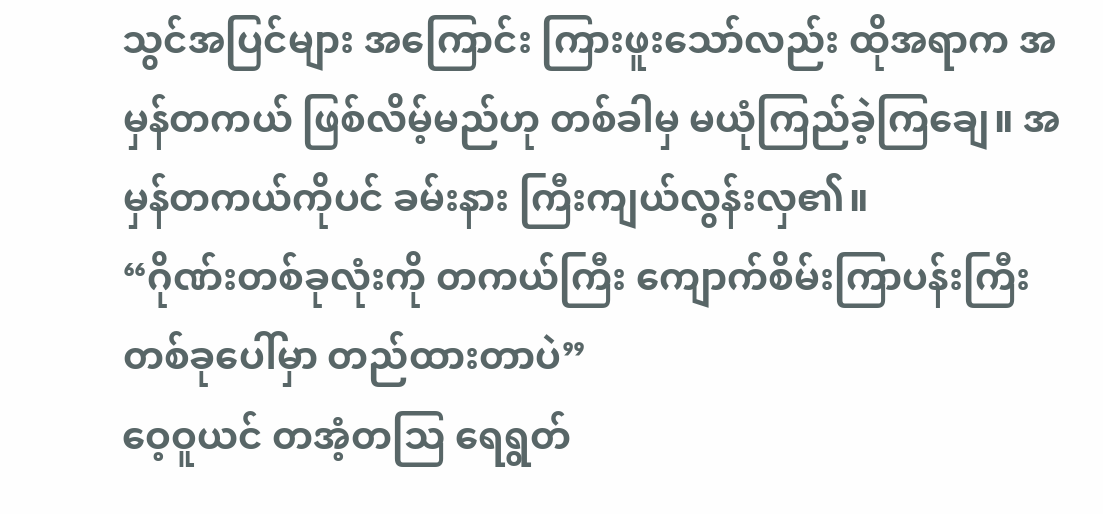သွင်အပြင်များ အကြောင်း ကြားဖူးသော်လည်း ထိုအရာက အမှန်တကယ် ဖြစ်လိမ့်မည်ဟု တစ်ခါမှ မယုံကြည်ခဲ့ကြချေ။ အမှန်တကယ်ကိုပင် ခမ်းနား ကြီးကျယ်လွန်းလှ၏။
“ဂိုဏ်းတစ်ခုလုံးကို တကယ်ကြီး ကျောက်စိမ်းကြာပန်းကြီး တစ်ခုပေါ်မှာ တည်ထားတာပဲ”
ဝေ့ဝူယင် တအံ့တသြ ရေရွတ်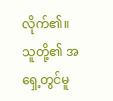လိုက်၏။ သူတို့၏ အရှေ့တွင်မူ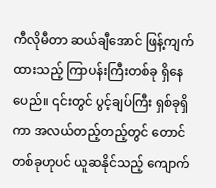ကီလိုမီတာ ဆယ်ချီအောင် ဖြန့်ကျက်ထားသည့် ကြာပန်းကြီးတစ်ခု ရှိနေပေည်။ ၎င်းတွင် ပွင့်ချပ်ကြီး ရှစ်ခုရှိကာ အလယ်တည့်တည့်တွင် တောင်တစ်ခုဟုပင် ယူဆနိုင်သည့် ကျောက်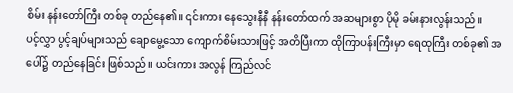စိမ်း နန်းတော်ကြီး တစ်ခု တည်နေ၏။ ၎င်းကား နေသွေးနီနီ နန်းတော်ထက် အဆများစွာ ပိုမို ခမ်းနားလွန်းသည်။
ပင့်လွှာ ပွင့်ချပ်များသည် ချောမွေ့သော ကျောက်စိမ်းသားဖြင့် အတိပြီးကာ ထိုကြာပန်းကြီးမှာ ရေထုကြီး တစ်ခု၏ အပေါ်၌ တည်နေခြင်း ဖြစ်သည်။ ယင်းကား အလွန် ကြည်လင်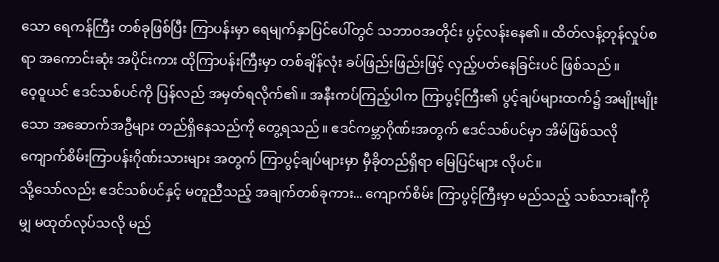သော ရေကန်ကြီး တစ်ခုဖြစ်ပြီး ကြာပန်းမှာ ရေမျက်နှာပြင်ပေါ်တွင် သဘာဝအတိုင်း ပွင့်လန်းနေ၏။ ထိတ်လန့်တုန်လှုပ်စရာ အကောင်းဆုံး အပိုင်းကား ထိုကြာပန်းကြီးမှာ တစ်ချိန်လုံး ခပ်ဖြည်းဖြည်းဖြင့် လှည့်ပတ်နေခြင်းပင် ဖြစ်သည်။
ဝေ့ဝူယင် ဧဒင်သစ်ပင်ကို ပြန်လည် အမှတ်ရလိုက်၏။ အနီးကပ်ကြည့်ပါက ကြာပွင့်ကြီး၏ ပွင့်ချပ်များထက်၌ အမျိုးမျိုးသော အဆောက်အဦများ တည်ရှိနေသည်ကို တွေ့ရသည်။ ဧဒင်ကမ္ဘာဂိုဏ်းအတွက် ဧဒင်သစ်ပင်မှာ အိမ်ဖြစ်သလို ကျောက်စိမ်းကြာပန်းဂိုဏ်းသားများ အတွက် ကြာပွင့်ချပ်များမှာ မှီခိုတည်ရှိရာ မြေပြင်များ လိုပင်။
သို့သော်လည်း ဧဒင်သစ်ပင်နှင့် မတူညီသည့် အချက်တစ်ခုကား... ကျောက်စိမ်း ကြာပွင့်ကြီးမှာ မည်သည့် သစ်သားချီကိုမျှ မထုတ်လုပ်သလို မည်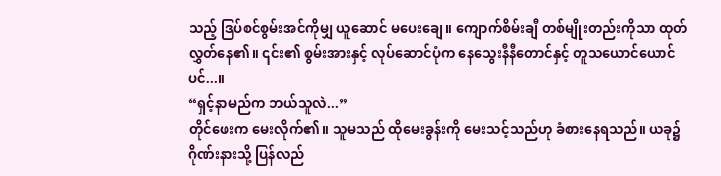သည့် ဒြပ်စင်စွမ်းအင်ကိုမျှ ယူဆောင် မပေးချေ။ ကျောက်စိမ်းချီ တစ်မျိုးတည်းကိုသာ ထုတ်လွှတ်နေ၏။ ၎င်း၏ စွမ်းအားနှင့် လုပ်ဆောင်ပုံက နေသွေးနီနီတောင်နှင့် တူသယောင်ယောင်ပင်...။
“ရှင့်နာမည်က ဘယ်သူလဲ...”
တိုင်ဖေးက မေးလိုက်၏။ သူမသည် ထိုမေးခွန်းကို မေးသင့်သည်ဟု ခံစားနေရသည်။ ယခု၌ ဂိုဏ်းနားသို့ ပြန်လည်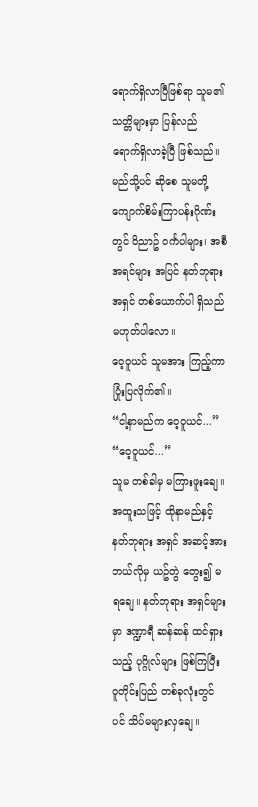ရောက်ရှိလာပြီဖြစ်ရာ သူမ၏ သတ္တိများမှာ ပြန်လည် ရောက်ရှိလာခဲ့ပြီ ဖြစ်သည်။ မည်သို့ပင် ဆိုစေ သူမတို့ ကျောက်စိမ်းကြာပန်းဂိုဏ်းတွင် ဝိညာဥ် ဝင်္ကပါများ၊ အစီအရင်များ အပြင် နတ်ဘုရား အရှင် တစ်ယောက်ပါ ရှိသည် မဟုတ်ပါလော။
ဝေ့ဝူယင် သူမအား ကြည့်ကာ ပြုံးပြလိုက်၏။
“ငါ့နာမည်က ဝေ့ဝူယင်...”
“ဝေ့ဝူယင်...”
သူမ တစ်ခါမှ မကြားဖူးချေ။ အထူးသဖြင့် ထိုနာမည်နှင့် နတ်ဘုရား အရှင် အဆင့်အား ဘယ်လိုမှ ယဥ်တွဲ တွေး၍ မရချေ။ နတ်ဘုရား အရှင်များမှာ ဒဏ္ဍာရီ ဆန်ဆန် ထင်ရှားသည့် ပုဂ္ဂိုလ်များ ဖြစ်ကြပြီး ဝူတိုင်းပြည် တစ်ခုလုံးတွင်ပင် သိပ်မများလှချေ။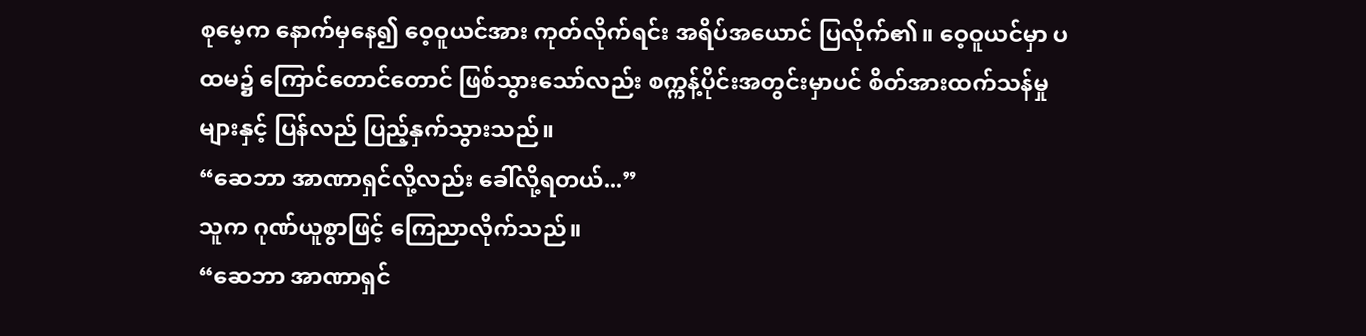စုမေ့က နောက်မှနေ၍ ဝေ့ဝူယင်အား ကုတ်လိုက်ရင်း အရိပ်အယောင် ပြလိုက်၏။ ဝေ့ဝူယင်မှာ ပထမ၌ ကြောင်တောင်တောင် ဖြစ်သွားသော်လည်း စက္ကန့်ပိုင်းအတွင်းမှာပင် စိတ်အားထက်သန်မှုများနှင့် ပြန်လည် ပြည့်နှက်သွားသည်။
“ဆေဘာ အာဏာရှင်လို့လည်း ခေါ်လို့ရတယ်...”
သူက ဂုဏ်ယူစွာဖြင့် ကြေညာလိုက်သည်။
“ဆေဘာ အာဏာရှင်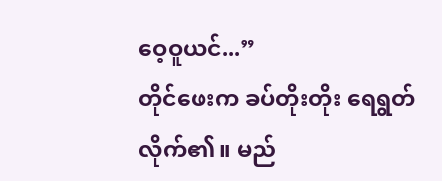ဝေ့ဝူယင်...”
တိုင်ဖေးက ခပ်တိုးတိုး ရေရွတ်လိုက်၏။ မည်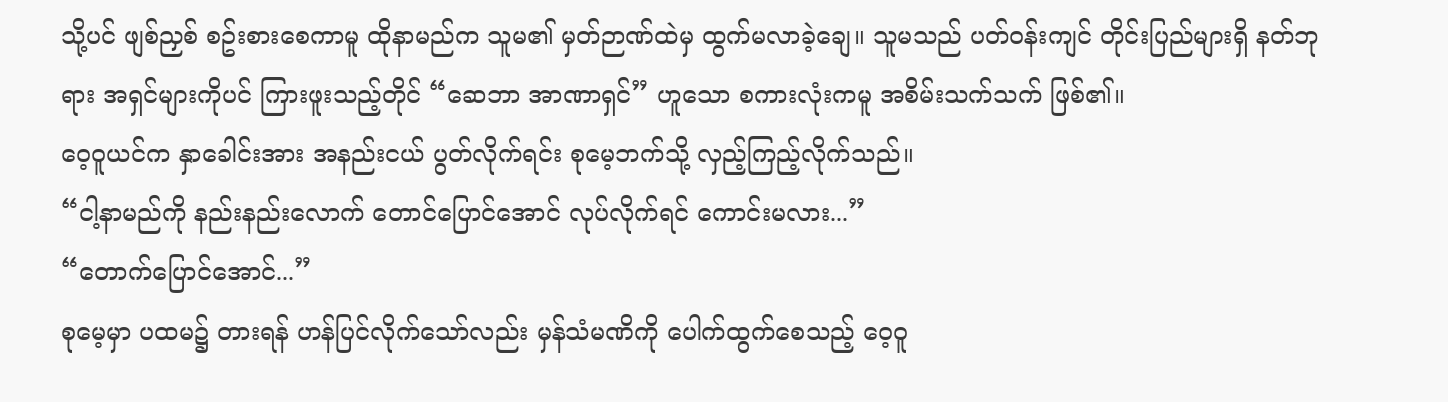သို့ပင် ဖျစ်ညှစ် စဥ်းစားစေကာမူ ထိုနာမည်က သူမ၏ မှတ်ဉာဏ်ထဲမှ ထွက်မလာခဲ့ချေ။ သူမသည် ပတ်ဝန်းကျင် တိုင်းပြည်များရှိ နတ်ဘုရား အရှင်များကိုပင် ကြားဖူးသည့်တိုင် “ဆေဘာ အာဏာရှင်” ဟူသော စကားလုံးကမူ အစိမ်းသက်သက် ဖြစ်၏။
ဝေ့ဝူယင်က နှာခေါင်းအား အနည်းငယ် ပွတ်လိုက်ရင်း စုမေ့ဘက်သို့ လှည့်ကြည့်လိုက်သည်။
“ငါ့နာမည်ကို နည်းနည်းလောက် တောင်ပြောင်အောင် လုပ်လိုက်ရင် ကောင်းမလား...”
“တောက်ပြောင်အောင်...”
စုမေ့မှာ ပထမ၌ တားရန် ဟန်ပြင်လိုက်သော်လည်း မှန်သံမဏိကို ပေါက်ထွက်စေသည့် ဝေ့ဝူ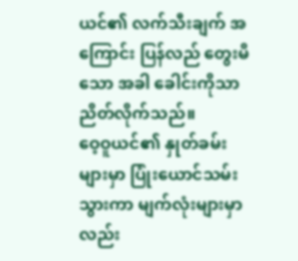ယင်၏ လက်သီးချက် အကြောင်း ပြန်လည် တွေးမိသော အခါ ခေါင်းကိုသာ ညိတ်လိုက်သည်။
ဝေ့ဝူယင်၏ နှုတ်ခမ်းများမှာ ပြုံးယောင်သမ်းသွားကာ မျက်လုံးများမှာလည်း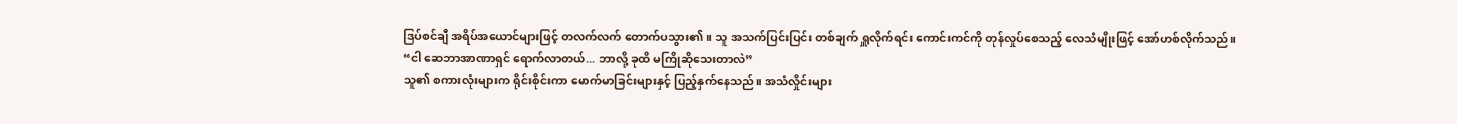ဒြပ်စင်ချီ အရိပ်အယောင်များဖြင့် တလက်လက် တောက်ပသွား၏။ သူ အသက်ပြင်းပြင်း တစ်ချက် ရှူလိုက်ရင်း ကောင်းကင်ကို တုန်လှုပ်စေသည့် လေသံမျိုးဖြင့် အော်ဟစ်လိုက်သည်။
“ငါ ဆေဘာအာဏာရှင် ရောက်လာတယ်... ဘာလို့ ခုထိ မကြိုဆိုသေးတာလဲ”
သူ၏ စကားလုံးများက ရိုင်းစိုင်းကာ မောက်မာခြင်းများနှင့် ပြည့်နှက်နေသည်။ အသံလှိုင်းများ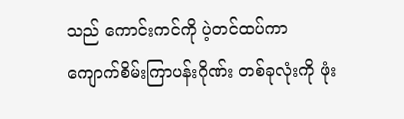သည် ကောင်းကင်ကို ပဲ့တင်ထပ်ကာ ကျောက်စိမ်းကြာပန်းဂိုဏ်း တစ်ခုလုံးကို ဖုံး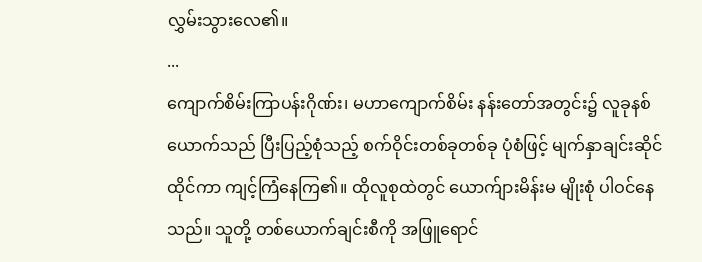လွှမ်းသွားလေ၏။
...
ကျောက်စိမ်းကြာပန်းဂိုဏ်း၊ မဟာကျောက်စိမ်း နန်းတော်အတွင်း၌ လူခုနစ်ယောက်သည် ပြီးပြည့်စုံသည့် စက်ဝိုင်းတစ်ခုတစ်ခု ပုံစံဖြင့် မျက်နှာချင်းဆိုင် ထိုင်ကာ ကျင့်ကြံနေကြ၏။ ထိုလူစုထဲတွင် ယောက်ျားမိန်းမ မျိုးစုံ ပါဝင်နေသည်။ သူတို့ တစ်ယောက်ချင်းစီကို အဖြူရောင်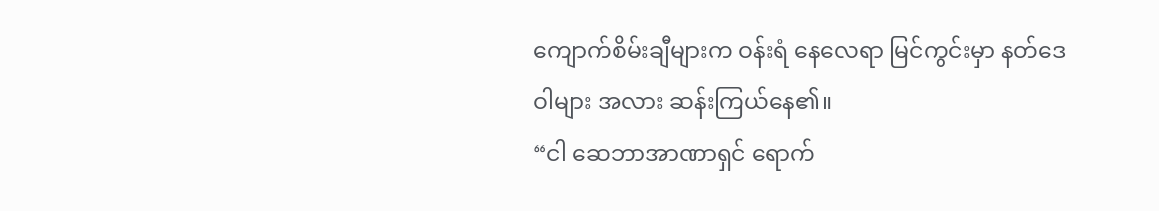ကျောက်စိမ်းချီများက ဝန်းရံ နေလေရာ မြင်ကွင်းမှာ နတ်ဒေဝါများ အလား ဆန်းကြယ်နေ၏။
“ငါ ဆေဘာအာဏာရှင် ရောက်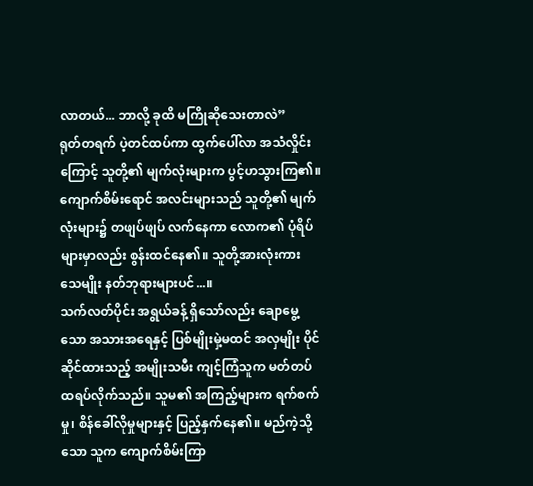လာတယ်... ဘာလို့ ခုထိ မကြိုဆိုသေးတာလဲ”
ရုတ်တရက် ပဲ့တင်ထပ်ကာ ထွက်ပေါ်လာ အသံလှိုင်းကြောင့် သူတို့၏ မျက်လုံးများက ပွင့်ဟသွားကြ၏။ ကျောက်စိမ်းရောင် အလင်းများသည် သူတို့၏ မျက်လုံးများ၌ တဖျပ်ဖျပ် လက်နေကာ လောက၏ ပုံရိပ်များမှာလည်း စွန်းထင်နေ၏။ သူတို့အားလုံးကား သေမျိုး နတ်ဘုရားများပင်...။
သက်လတ်ပိုင်း အရွယ်ခန့် ရှိသော်လည်း ချောမွေ့သော အသားအရေနှင့် ပြစ်မျိုးမှဲ့မထင် အလှမျိုး ပိုင်ဆိုင်ထားသည့် အမျိုးသမီး ကျင့်ကြံသူက မတ်တပ်ထရပ်လိုက်သည်။ သူမ၏ အကြည့်များက ရက်စက်မှု၊ စိန်ခေါ်လိုမှုများနှင့် ပြည့်နှက်နေ၏။ မည်ကဲ့သို့သော သူက ကျောက်စိမ်းကြာ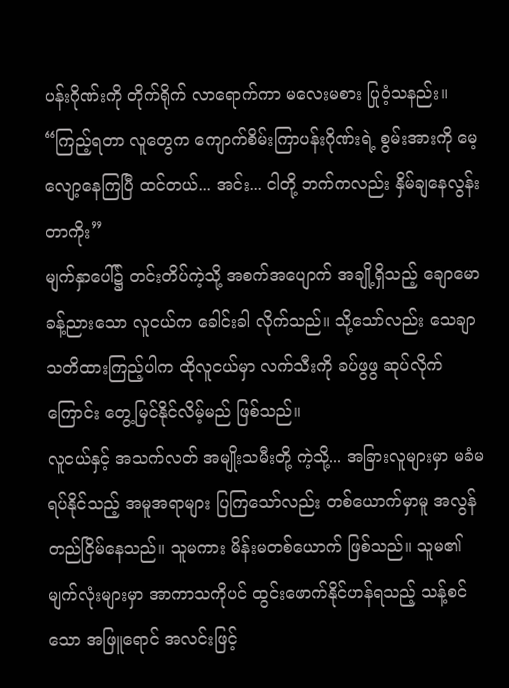ပန်းဂိုဏ်းကို တိုက်ရိုက် လာရောက်ကာ မလေးမစား ပြုဝံ့သနည်း။
“ကြည့်ရတာ လူတွေက ကျောက်စိမ်းကြာပန်းဂိုဏ်းရဲ့ စွမ်းအားကို မေ့လျော့နေကြပြီ ထင်တယ်... အင်း... ငါတို့ ဘက်ကလည်း နှိမ်ချနေလွန်းတာကိုး”
မျက်နှာပေါ်၌ တင်းတိပ်ကဲ့သို့ အစက်အပျောက် အချို့ရှိသည့် ချောမော ခန့်ညားသော လူငယ်က ခေါင်းခါ လိုက်သည်။ သို့သော်လည်း သေချာ သတိထားကြည့်ပါက ထိုလူငယ်မှာ လက်သီးကို ခပ်ဖွဖွ ဆုပ်လိုက်ကြောင်း တွေ့မြင်နိုင်လိမ့်မည် ဖြစ်သည်။
လူငယ်နှင့် အသက်လတ် အမျိုးသမီးတို့ ကဲ့သို့... အခြားလူများမှာ မခံမရပ်နိုင်သည့် အမူအရာများ ပြကြသော်လည်း တစ်ယောက်မှာမူ အလွန် တည်ငြိမ်နေသည်။ သူမကား မိန်းမတစ်ယောက် ဖြစ်သည်။ သူမ၏ မျက်လုံးများမှာ အာကာသကိုပင် ထွင်းဖောက်နိုင်ဟန်ရသည့် သန့်စင်သော အဖြူရောင် အလင်းဖြင့်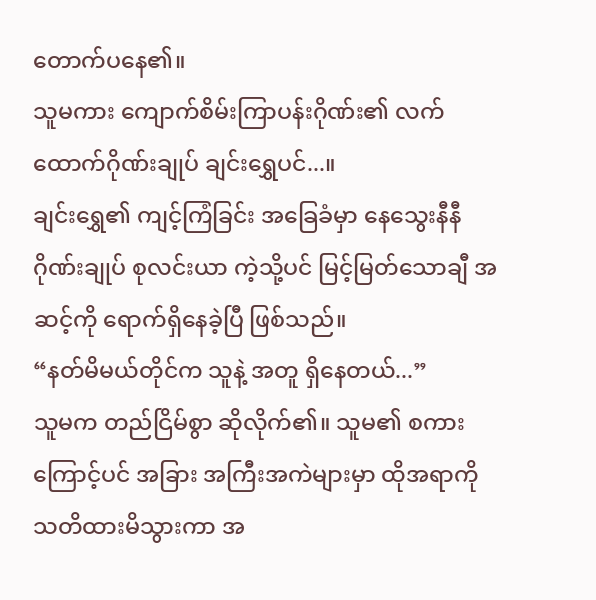တောက်ပနေ၏။
သူမကား ကျောက်စိမ်းကြာပန်းဂိုဏ်း၏ လက်ထောက်ဂိုဏ်းချုပ် ချင်းရွှေပင်...။
ချင်းရွှေ၏ ကျင့်ကြံခြင်း အခြေခံမှာ နေသွေးနီနီဂိုဏ်းချုပ် စုလင်းယာ ကဲ့သို့ပင် မြင့်မြတ်သောချီ အဆင့်ကို ရောက်ရှိနေခဲ့ပြီ ဖြစ်သည်။
“နတ်မိမယ်တိုင်က သူနဲ့ အတူ ရှိနေတယ်...”
သူမက တည်ငြိမ်စွာ ဆိုလိုက်၏။ သူမ၏ စကားကြောင့်ပင် အခြား အကြီးအကဲများမှာ ထိုအရာကို သတိထားမိသွားကာ အ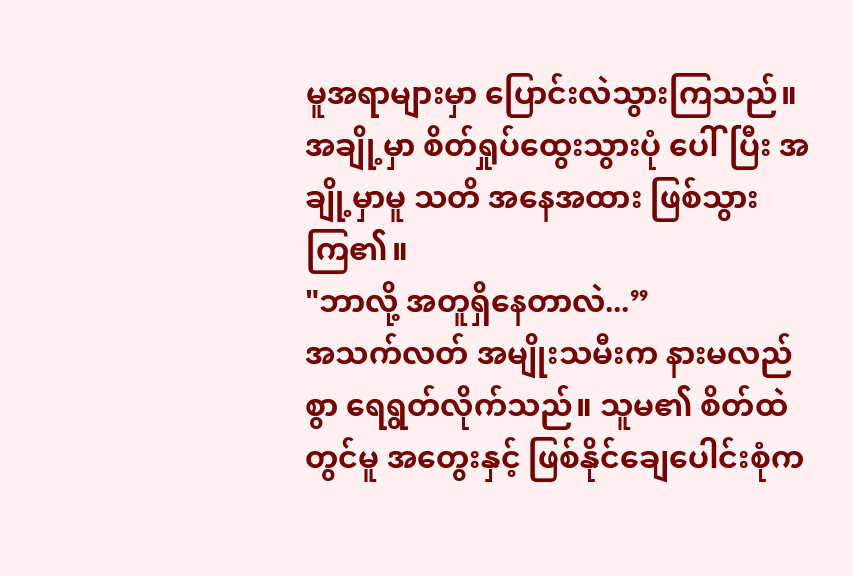မူအရာများမှာ ပြောင်းလဲသွားကြသည်။ အချို့မှာ စိတ်ရှုပ်ထွေးသွားပုံ ပေါ်ပြီး အချို့မှာမူ သတိ အနေအထား ဖြစ်သွားကြ၏။
"ဘာလို့ အတူရှိနေတာလဲ...”
အသက်လတ် အမျိုးသမီးက နားမလည်စွာ ရေရွတ်လိုက်သည်။ သူမ၏ စိတ်ထဲတွင်မူ အတွေးနှင့် ဖြစ်နိုင်ချေပေါင်းစုံက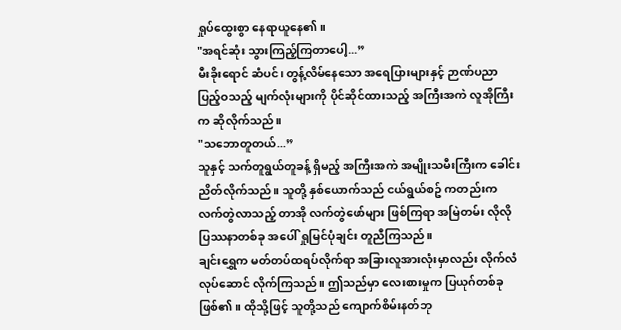ရှုပ်ထွေးစွာ နေရာယူနေ၏။
"အရင်ဆုံး သွားကြည့်ကြတာပေါ့...”
မီးခိုးရောင် ဆံပင်၊ တွန့်လိမ်နေသော အရေပြားများနှင့် ဉာဏ်ပညာ ပြည့်ဝသည့် မျက်လုံးများကို ပိုင်ဆိုင်ထားသည့် အကြီးအကဲ လူအိုကြီးက ဆိုလိုက်သည်။
"သဘောတူတယ်...”
သူနှင့် သက်တူရွယ်တူခန့် ရှိမည့် အကြီးအကဲ အမျိုးသမီးကြီးက ခေါင်းညိတ်လိုက်သည်။ သူတို့ နှစ်ယောက်သည် ငယ်ရွယ်စဥ် ကတည်းက လက်တွဲလာသည့် တာအို လက်တွဲဖော်များ ဖြစ်ကြရာ အမြဲတမ်း လိုလို ပြဿနာတစ်ခု အပေါ် ရှုမြင်ပုံချင်း တူညီကြသည်။
ချင်းရွှေက မတ်တပ်ထရပ်လိုက်ရာ အခြားလူအားလုံးမှာလည်း လိုက်လံ လုပ်ဆောင် လိုက်ကြသည်။ ဤသည်မှာ လေးစားမှုက ပြယုဂ်တစ်ခု ဖြစ်၏။ ထိုသို့ဖြင့် သူတို့သည် ကျောက်စိမ်းနတ်ဘု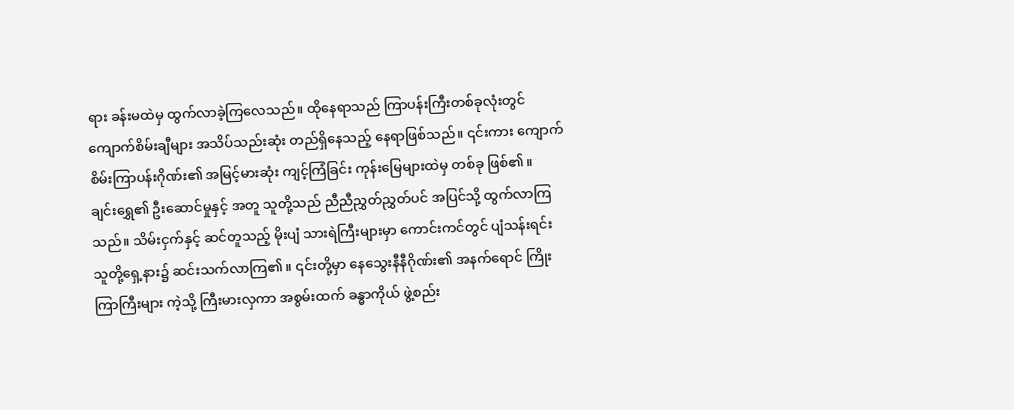ရား ခန်းမထဲမှ ထွက်လာခဲ့ကြလေသည်။ ထိုနေရာသည် ကြာပန်းကြီးတစ်ခုလုံးတွင် ကျောက်စိမ်းချီများ အသိပ်သည်းဆုံး တည်ရှိနေသည့် နေရာဖြစ်သည်။ ၎င်းကား ကျောက်စိမ်းကြာပန်းဂိုဏ်း၏ အမြင့်မားဆုံး ကျင့်ကြံခြင်း ကုန်းမြေများထဲမှ တစ်ခု ဖြစ်၏။
ချင်းရွှေ၏ ဦးဆောင်မှုနှင့် အတူ သူတို့သည် ညီညီညွှတ်ညွှတ်ပင် အပြင်သို့ ထွက်လာကြသည်။ သိမ်းငှက်နှင့် ဆင်တူသည့် မိုးပျံ သားရဲကြီးများမှာ ကောင်းကင်တွင် ပျံသန်းရင်း သူတို့ရှေ့နား၌ ဆင်းသက်လာကြ၏။ ၎င်းတို့မှာ နေသွေးနီနီဂိုဏ်း၏ အနက်ရောင် ကြိုးကြာကြီးများ ကဲ့သို့ ကြီးမားလှကာ အစွမ်းထက် ခန္ဓာကိုယ် ဖွဲ့စည်း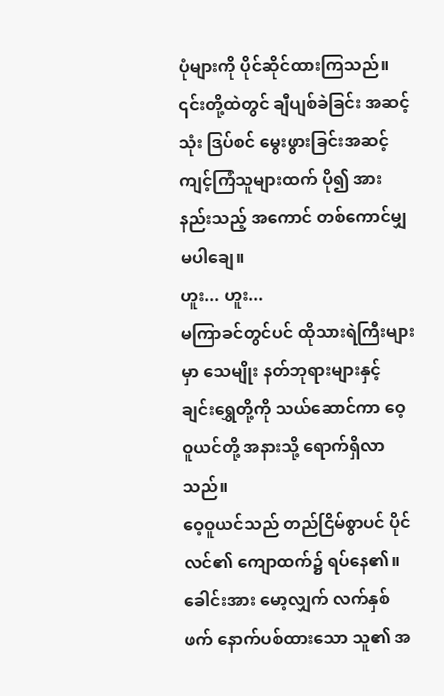ပုံများကို ပိုင်ဆိုင်ထားကြသည်။
၎င်းတို့ထဲတွင် ချီပျစ်ခဲခြင်း အဆင့်သုံး ဒြပ်စင် မွေးဖွားခြင်းအဆင့် ကျင့်ကြံသူများထက် ပို၍ အားနည်းသည့် အကောင် တစ်ကောင်မျှ မပါချေ။
ဟူး... ဟူး...
မကြာခင်တွင်ပင် ထိုသားရဲကြီးများမှာ သေမျိုး နတ်ဘုရားများနှင့် ချင်းရွှေတို့ကို သယ်ဆောင်ကာ ဝေ့ဝူယင်တို့ အနားသို့ ရောက်ရှိလာသည်။
ဝေ့ဝူယင်သည် တည်ငြိမ်စွာပင် ပိုင်လင်၏ ကျောထက်၌ ရပ်နေ၏။ ခေါင်းအား မော့လျှက် လက်နှစ်ဖက် နောက်ပစ်ထားသော သူ၏ အ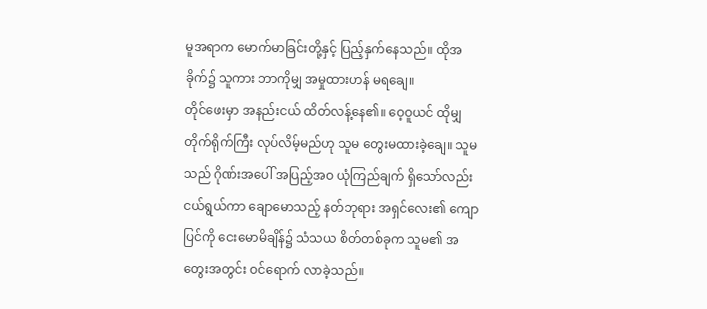မူအရာက မောက်မာခြင်းတို့နှင့် ပြည့်နှက်နေသည်။ ထိုအခိုက်၌ သူကား ဘာကိုမျှ အမှုထားဟန် မရချေ။
တိုင်ဖေးမှာ အနည်းငယ် ထိတ်လန့်နေ၏။ ဝေ့ဝူယင် ထိုမျှ တိုက်ရိုက်ကြီး လုပ်လိမ့်မည်ဟု သူမ တွေးမထားခဲ့ချေ။ သူမသည် ဂိုဏ်းအပေါ် အပြည့်အဝ ယုံကြည်ချက် ရှိသော်လည်း ငယ်ရွယ်ကာ ချောမောသည့် နတ်ဘုရား အရှင်လေး၏ ကျောပြင်ကို ငေးမောမိချိန်၌ သံသယ စိတ်တစ်ခုက သူမ၏ အတွေးအတွင်း ဝင်ရောက် လာခဲ့သည်။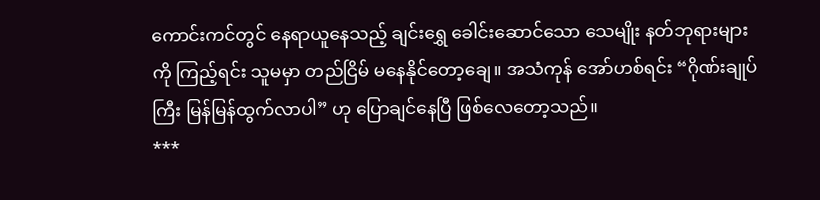ကောင်းကင်တွင် နေရာယူနေသည့် ချင်းရွှေ ခေါင်းဆောင်သော သေမျိုး နတ်ဘုရားများကို ကြည့်ရင်း သူမမှာ တည်ငြိမ် မနေနိုင်တော့ချေ။ အသံကုန် အော်ဟစ်ရင်း “ဂိုဏ်းချုပ်ကြီး မြန်မြန်ထွက်လာပါ” ဟု ပြောချင်နေပြီ ဖြစ်လေတော့သည်။
***